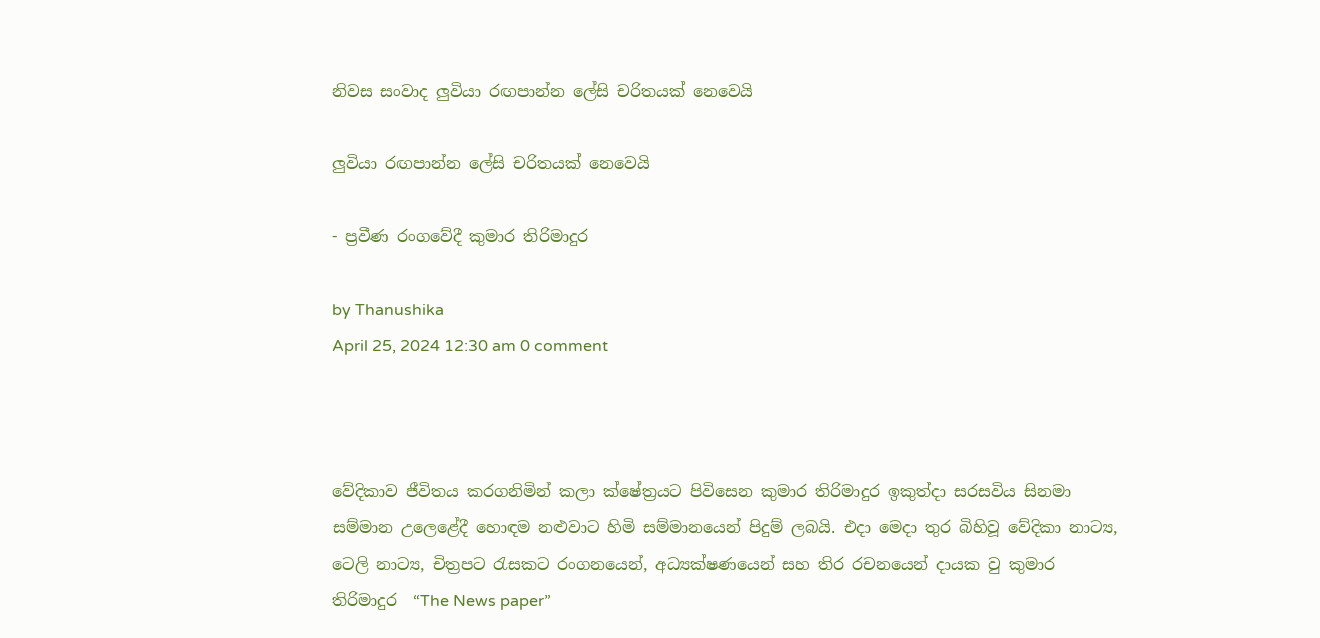නිවස සංවාද ලුවියා රඟපාන්න ලේසි චරිතයක් නෙවෙයි

ලුවියා රඟපාන්න ලේසි චරිතයක් නෙවෙයි

- ප්‍රවීණ රංගවේදී කුමාර තිරිමාදුර

by Thanushika
April 25, 2024 12:30 am 0 comment



වේදිකාව ජීවිතය කරගනිමින් කලා ක්ෂේත්‍රයට පිවිසෙන කුමාර තිරිමාදුර ඉකුත්දා සරසවිය සිනමා සම්මාන උලෙළේදී හොඳම නළුවාට හිමි සම්මානයෙන් පිදුම් ලබයි. එදා මෙදා තුර බිහිවූ වේදිකා නාට්‍ය, ටෙලි නාට්‍ය, චිත්‍රපට රැසකට රංගනයෙන්, අධ්‍යක්ෂණයෙන් සහ තිර රචනයෙන් දායක වු කුමාර තිරිමාදුර  “The News paper”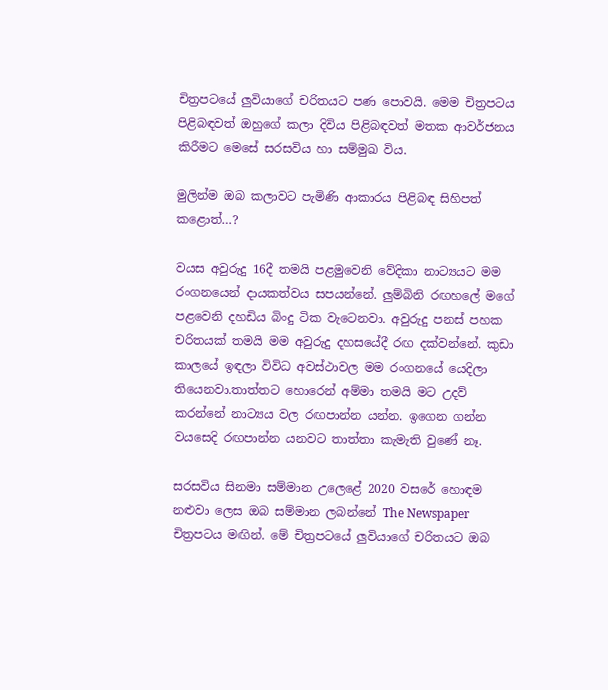චිත්‍රපටයේ ලුවියාගේ චරිතයට පණ පොවයි. මෙම චිත්‍රපටය පිළිබඳවත් ඔහුගේ කලා දිවිය පිළිබඳවත් මතක ආවර්ජනය කිරීමට මෙසේ සරසවිය හා සම්මුඛ විය.

මුලින්ම ඔබ කලාවට පැමිණි ආකාරය පිළිබඳ සිහිපත් කළොත්…?

වයස අවුරුදු 16දී තමයි පළමුවෙනි වේදිකා නාට්‍යයට මම රංගනයෙන් දායකත්වය සපයන්නේ. ලුම්බිනි රඟහලේ මගේ පළවෙනි දහඩිය බිංදු ටික වැටෙනවා. අවුරුදු පනස් පහක චරිතයක් තමයි මම අවුරුදු දහසයේදී රඟ දක්වන්නේ. කුඩා කාලයේ ඉඳලා විවිධ අවස්ථාවල මම රංගනයේ යෙදිලා තියෙනවා.තාත්තට හොරෙන් අම්මා තමයි මට උදව් කරන්නේ නාට්‍යය වල රඟපාන්න යන්න. ඉගෙන ගන්න වයසෙදි රඟපාන්න යනවට තාත්තා කැමැති වුණේ නෑ.

සරසවිය සිනමා සම්මාන උලෙළේ 2020 වසරේ හොඳම නළුවා ලෙස ඔබ සම්මාන ලබන්නේ The Newspaper චිත්‍රපටය මඟින්. මේ චිත්‍රපටයේ ලුවියාගේ චරිතයට ඔබ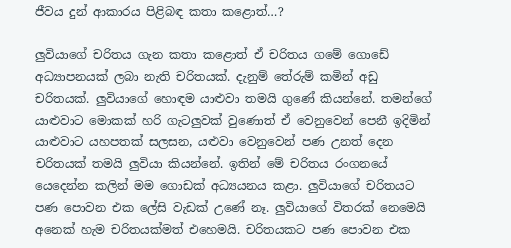ජීවය දුන් ආකාරය පිළිබඳ කතා කළොත්…?

ලුවියාගේ චරිතය ගැන කතා කළොත් ඒ චරිතය ගමේ ගොඩේ අධ්‍යාපනයක් ලබා නැති චරිතයක්. දැනුම් තේරුම් කමින් අඩු චරිතයක්. ලුවියාගේ හොඳම යාළුවා තමයි ගුණේ කියන්නේ. තමන්ගේ යාළුවාට මොකක් හරි ගැටලුවක් වුණොත් ඒ වෙනුවෙන් පෙනී ඉදිමින් යාළුවාට යහපතක් සලසන, යළුවා වෙනුවෙන් පණ උනත් දෙන චරිතයක් තමයි ලුවියා කියන්නේ. ඉතින් මේ චරිතය රංගනයේ යෙදෙන්න කලින් මම ගොඩක් අධ්‍යයනය කළා. ලුවියාගේ චරිතයට පණ පොවන එක ලේසි වැඩක් උණේ නෑ. ලුවියාගේ විතරක් නෙමෙයි අනෙක් හැම චරිතයක්මත් එහෙමයි. චරිතයකට පණ පොවන එක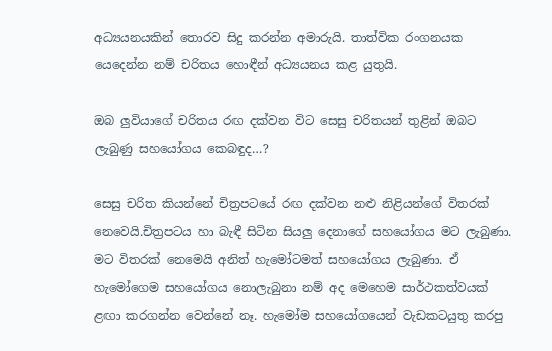අධ්‍යයනයකින් තොරව සිදු කරන්න අමාරුයි. තාත්වික රංගනයක යෙදෙන්න නම් චරිතය හොඳීන් අධ්‍යයනය කළ යුතුයි.

ඔබ ලුවියාගේ චරිතය රඟ දක්වන විට සෙසු චරිතයන් තුළින් ඔබට ලැබුණු සහයෝගය කෙබඳුද…?

සෙසු චරිත කියන්නේ චිත්‍රපටයේ රඟ දක්වන නළු නිළියන්ගේ විතරක් නෙවෙයි.චිත්‍රපටය හා බැඳී සිටින සියලු දෙනාගේ සහයෝගය මට ලැබුණා. මට විතරක් නෙමෙයි අනිත් හැමෝටමත් සහයෝගය ලැබුණා. ඒ හැමෝගෙම සහයෝගය නොලැබුනා නම් අද මෙහෙම සාර්ථකත්වයක් ළඟා කරගන්න වෙන්නේ නෑ. හැමෝම සහයෝගයෙන් වැඩකටයුතු කරපු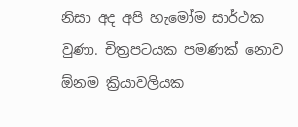නිසා අද අපි හැමෝම සාර්ථක වුණා. චිත්‍රපටයක පමණක් නොව ඕනම ක්‍රියාවලියක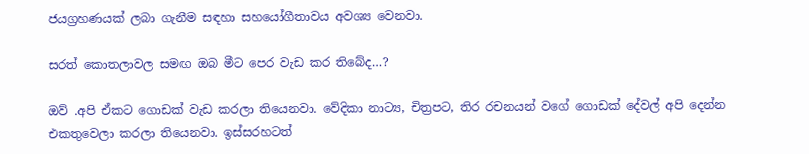ජයග්‍රහණයක් ලබා ගැනීම සඳහා සහයෝගීතාවය අවශ්‍ය වෙනවා.

සරත් කොතලාවල සමඟ ඔබ මීට පෙර වැඩ කර තිබේද…?

ඔව් .අපි ඒකට ගොඩක් වැඩ කරලා තියෙනවා. වේදිකා නාට්‍ය, චිත්‍රපට, තිර රචනයන් වගේ ගොඩක් දේවල් අපි දෙන්න එකතුවෙලා කරලා තියෙනවා. ඉස්සරහටත්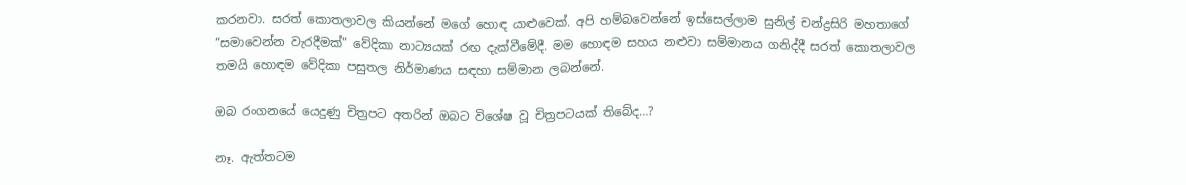කරනවා. සරත් කොතලාවල කියන්නේ මගේ හොඳ යාළුවෙක්. අපි හම්බවෙන්නේ ඉස්සෙල්ලාම සුනිල් චන්ද්‍රසිරි මහතාගේ “සමාවෙන්න වැරදීමක්” වේදිකා නාට්‍යයක් රඟ දැක්වීමේදී. මම හොඳම සහය නළුවා සම්මානය ගනිද්දී සරත් කොතලාවල තමයි හොඳම වේදිකා පසුතල නිර්මාණය සඳහා සම්මාන ලබන්නේ.

ඔබ රංගනයේ යෙදුණු චිත්‍රපට අතරින් ඔබට විශේෂ වූ චිත්‍රපටයක් තිබේද…?

නෑ. ඇත්තටම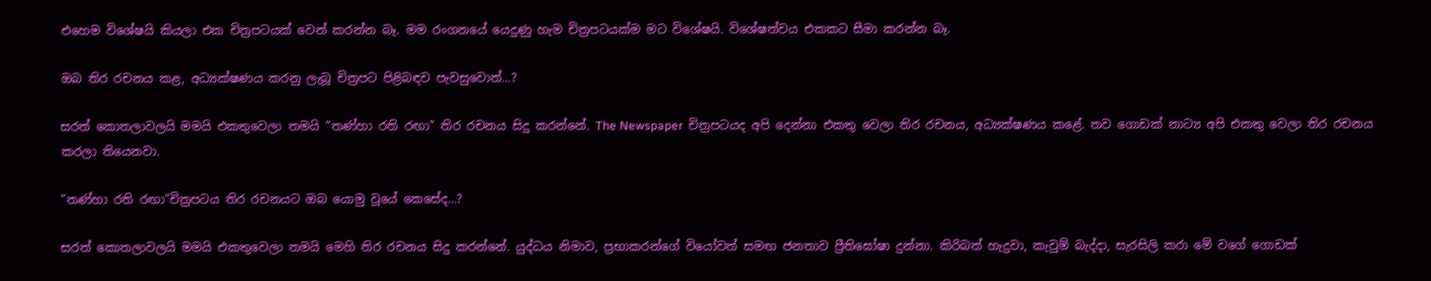එහෙම විශේෂයි කියලා එක චිත්‍රපටයක් වෙන් කරන්න බෑ. මම රංගනයේ යෙදුණු හැම චිත්‍රපටයක්ම මට විශේෂයි. විශේෂත්වය එකකට සීමා කරන්න බෑ.

ඔබ තිර රචනය කළ, අධ්‍යක්ෂණය කරනු ලැබූ චිත්‍රපට පිළිබඳව පැවසුවොත්…?

සරත් කොතලාවලයි මමයි එකතුවෙලා තමයි “තණ්හා රති රඟා” තිර රචනය සිදු කරන්නේ. The Newspaper  චිත්‍රපටයද අපි දෙන්නා එකතු වෙලා තිර රචනය, අධ්‍යක්ෂණය කළේ. තව ගොඩක් නාට්‍ය අපි එකතු වෙලා තිර රචනය කරලා තියෙනවා.

“තණ්හා රති රඟා”චිත්‍රපටය තිර රචනයට ඔබ යොමු වූයේ කෙසේද…?

සරත් කොතලාවලයි මමයි එකතුවෙලා තමයි මෙහි තිර රචනය සිදු කරන්නේ. යුද්ධය නිමාව, ප්‍රභාකරන්ගේ වියෝවත් සමඟ ජනතාව ප්‍රීතිඝෝෂා දුන්නා. කිරිබත් හැදුවා, කැවුම් බැද්දා, සැරසිලි කරා මේ වගේ ගොඩක්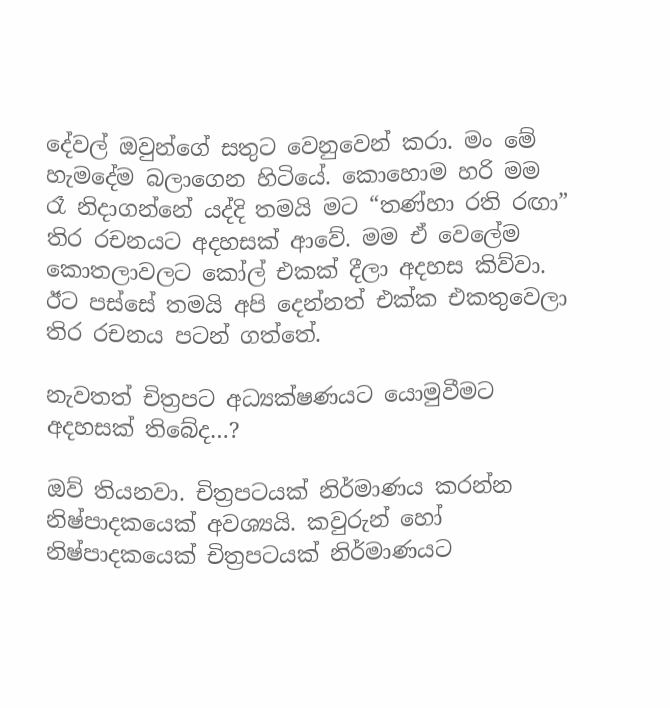දේවල් ඔවුන්ගේ සතුට වෙනුවෙන් කරා. මං මේ හැමදේම බලාගෙන හිටියේ. කොහොම හරි මම රෑ නිදාගන්නේ යද්දි තමයි මට “තණ්හා රති රඟා” තිර රචනයට අදහසක් ආවේ. මම ඒ වෙලේම කොතලාවලට කෝල් එකක් දීලා අදහස කිව්වා. ඊට පස්සේ තමයි අපි දෙන්නත් එක්ක එකතුවෙලා තිර රචනය පටන් ගත්තේ.

නැවතත් චිත්‍රපට අධ්‍යක්ෂණයට යොමුවීමට අදහසක් තිබේද…?

ඔව් තියනවා. චිත්‍රපටයක් නිර්මාණය කරන්න නිෂ්පාදකයෙක් අවශ්‍යයි. කවුරුන් හෝ නිෂ්පාදකයෙක් චිත්‍රපටයක් නිර්මාණයට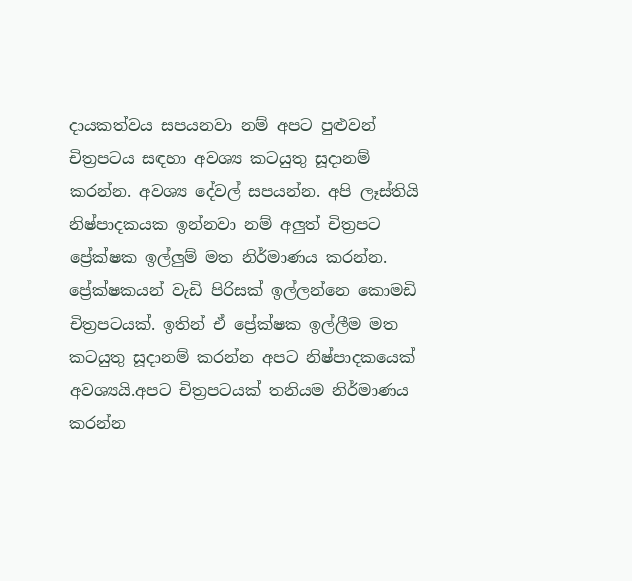දායකත්වය සපයනවා නම් අපට පුළුවන් චිත්‍රපටය සඳහා අවශ්‍ය කටයුතු සූදානම් කරන්න. අවශ්‍ය දේවල් සපයන්න. අපි ලෑස්තියි නිෂ්පාදකයක ඉන්නවා නම් අලුත් චිත්‍රපට ප්‍රේක්ෂක ඉල්ලුම් මත නිර්මාණය කරන්න. ප්‍රේක්ෂකයන් වැඩි පිරිසක් ඉල්ලන්නෙ කොමඩි චිත්‍රපටයක්. ඉතින් ඒ ප්‍රේක්ෂක ඉල්ලීම මත කටයුතු සූදානම් කරන්න අපට නිෂ්පාදකයෙක් අවශ්‍යයි.අපට චිත්‍රපටයක් තනියම නිර්මාණය කරන්න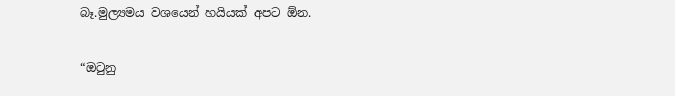බෑ.මුල්‍යමය වශයෙන් හයියක් අපට ඕන.

“ඔටුනු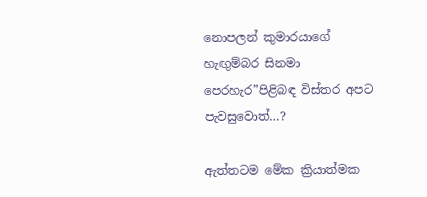නොපලන් කුමාරයාගේ හැඟුම්බර සිනමා පෙරහැර”පිළිබඳ විස්තර අපට පැවසුවොත්…?

ඇත්තටම මේක ක්‍රියාත්මක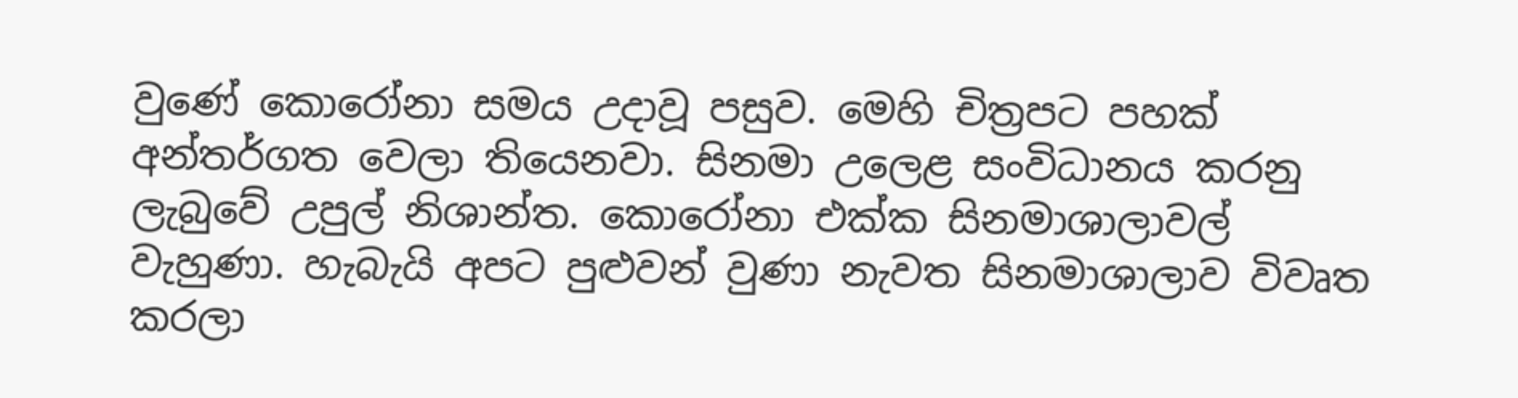වුණේ කොරෝනා සමය උදාවූ පසුව. මෙහි චිත්‍රපට පහක් අන්තර්ගත වෙලා තියෙනවා. සිනමා උලෙළ සංවිධානය කරනු ලැබුවේ උපුල් නිශාන්ත. කොරෝනා එක්ක සිනමාශාලාවල් වැහුණා. හැබැයි අපට පුළුවන් වුණා නැවත සිනමාශාලාව විවෘත කරලා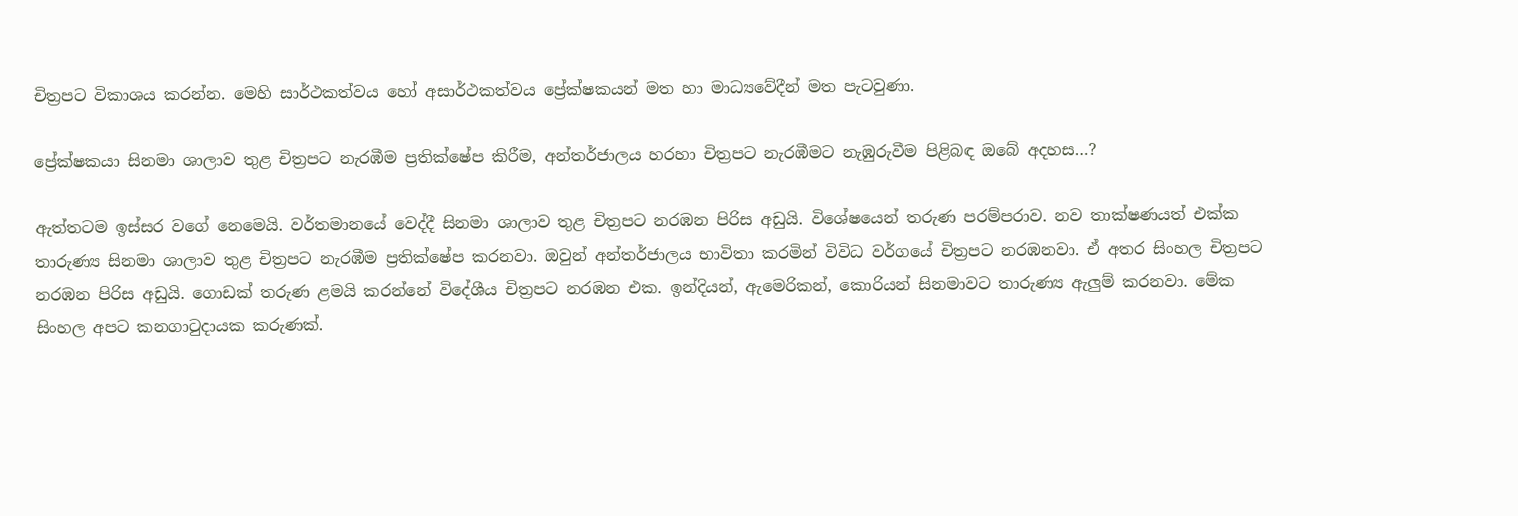චිත්‍රපට විකාශය කරන්න. මෙහි සාර්ථකත්වය හෝ අසාර්ථකත්වය ප්‍රේක්ෂකයන් මත හා මාධ්‍යවේදීන් මත පැටවුණා.

ප්‍රේක්ෂකයා සිනමා ශාලාව තුළ චිත්‍රපට නැරඹීම ප්‍රතික්ෂේප කිරීම, අන්තර්ජාලය හරහා චිත්‍රපට නැරඹීමට නැඹුරුවීම පිළිබඳ ඔබේ අදහස…?

ඇත්තටම ඉස්සර වගේ නෙමෙයි. වර්තමානයේ වෙද්දී සිනමා ශාලාව තුළ චිත්‍රපට නරඹන පිරිස අඩුයි. විශේෂයෙන් තරුණ පරම්පරාව. නව තාක්ෂණයත් එක්ක තාරුණ්‍ය සිනමා ශාලාව තුළ චිත්‍රපට නැරඹීම ප්‍රතික්ෂේප කරනවා. ඔවුන් අන්තර්ජාලය භාවිතා කරමින් විවිධ වර්ගයේ චිත්‍රපට නරඹනවා. ඒ අතර සිංහල චිත්‍රපට නරඹන පිරිස අඩුයි. ගොඩක් තරුණ ළමයි කරන්නේ විදේශීය චිත්‍රපට නරඹන එක. ඉන්දියන්, ඇමෙරිකන්, කොරියන් සිනමාවට තාරුණ්‍ය ඇලුම් කරනවා. මේක සිංහල අපට කනගාටුදායක කරුණක්.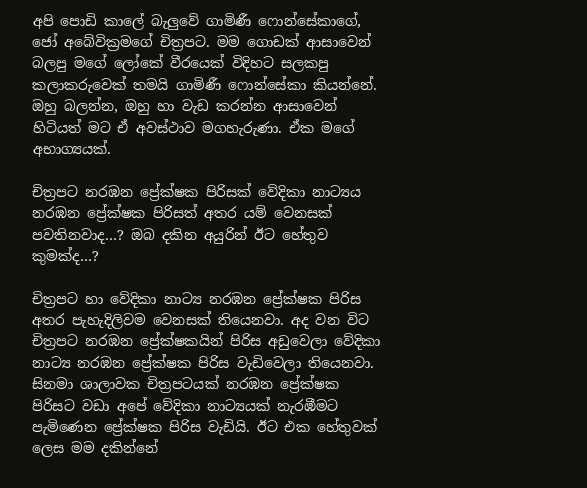අපි පොඩි කාලේ බැලුවේ ගාමිණී ෆොන්සේකාගේ, ජෝ අබේවික්‍රමගේ චිත්‍රපට. මම ගොඩක් ආසාවෙන් බලපු මගේ ලෝකේ වීරයෙක් විදිහට සලකපු කලාකරුවෙක් තමයි ගාමිණී ෆොන්සේකා කියන්නේ. ඔහු බලන්න, ඔහු හා වැඩ කරන්න ආසාවෙන් හිටියත් මට ඒ අවස්ථාව මගහැරුණා. ඒක මගේ අභාග්‍යයක්.

චිත්‍රපට නරඹන ප්‍රේක්ෂක පිරිසක් වේදිකා නාට්‍යය නරඹන ප්‍රේක්ෂක පිරිසත් අතර යම් වෙනසක් පවතිනවාද…? ඔබ දකින අයුරින් ඊට හේතුව කුමක්ද…?

චිත්‍රපට හා වේදිකා නාට්‍ය නරඹන ප්‍රේක්ෂක පිරිස අතර පැහැදිලිවම වෙනසක් තියෙනවා. අද වන විට චිත්‍රපට නරඹන ප්‍රේක්ෂකයින් පිරිස අඩුවෙලා වේදිකා නාට්‍ය නරඹන ප්‍රේක්ෂක පිරිස වැඩිවෙලා තියෙනවා. සිනමා ශාලාවක චිත්‍රපටයක් නරඹන ප්‍රේක්ෂක පිරිසට වඩා අපේ වේදිකා නාට්‍යයක් නැරඹීමට පැමිණෙන ප්‍රේක්ෂක පිරිස වැඩියි. ඊට එක හේතුවක් ලෙස මම දකින්නේ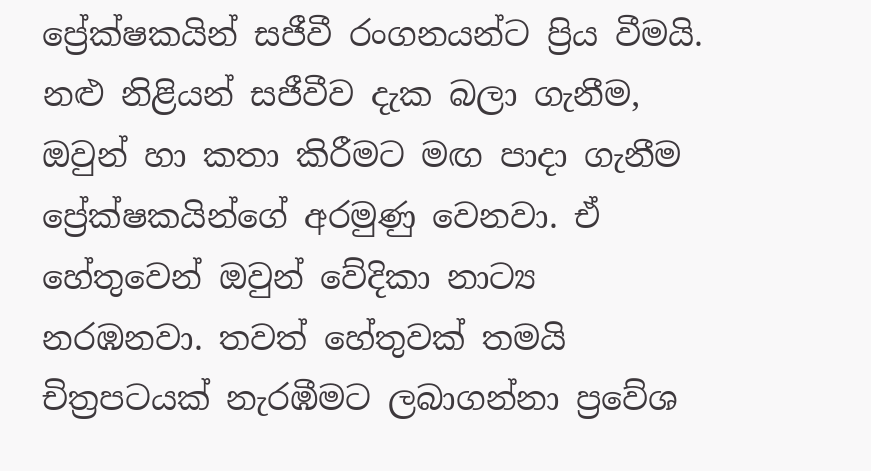ප්‍රේක්ෂකයින් සජීවී රංගනයන්ට ප්‍රිය වීමයි. නළු නිළියන් සජීවීව දැක බලා ගැනීම, ඔවුන් හා කතා කිරීමට මඟ පාදා ගැනීම ප්‍රේක්ෂකයින්ගේ අරමුණු වෙනවා. ඒ හේතුවෙන් ඔවුන් වේදිකා නාට්‍ය නරඹනවා. තවත් හේතුවක් තමයි චිත්‍රපටයක් නැරඹීමට ලබාගන්නා ප්‍රවේශ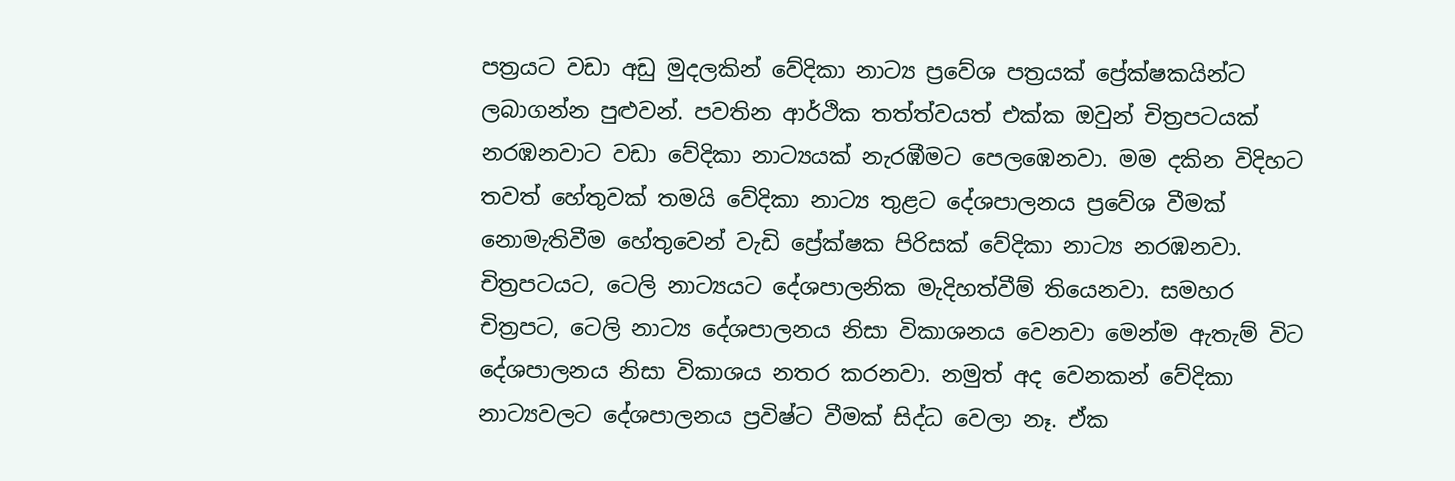පත්‍රයට වඩා අඩු මුදලකින් වේදිකා නාට්‍ය ප්‍රවේශ පත්‍රයක් ප්‍රේක්ෂකයින්ට ලබාගන්න පුළුවන්. පවතින ආර්ථික තත්ත්වයත් එක්ක ඔවුන් චිත්‍රපටයක් නරඹනවාට වඩා වේදිකා නාට්‍යයක් නැරඹීමට පෙලඹෙනවා. මම දකින විදිහට තවත් හේතුවක් තමයි වේදිකා නාට්‍ය තුළට දේශපාලනය ප්‍රවේශ වීමක් නොමැතිවීම හේතුවෙන් වැඩි ප්‍රේක්ෂක පිරිසක් වේදිකා නාට්‍ය නරඹනවා. චිත්‍රපටයට, ටෙලි නාට්‍යයට දේශපාලනික මැදිහත්වීම් තියෙනවා. සමහර චිත්‍රපට, ටෙලි නාට්‍ය දේශපාලනය නිසා විකාශනය වෙනවා මෙන්ම ඇතැම් විට දේශපාලනය නිසා විකාශය නතර කරනවා. නමුත් අද වෙනකන් වේදිකා නාට්‍යවලට දේශපාලනය ප්‍රවිෂ්ට වීමක් සිද්ධ වෙලා නෑ. ඒක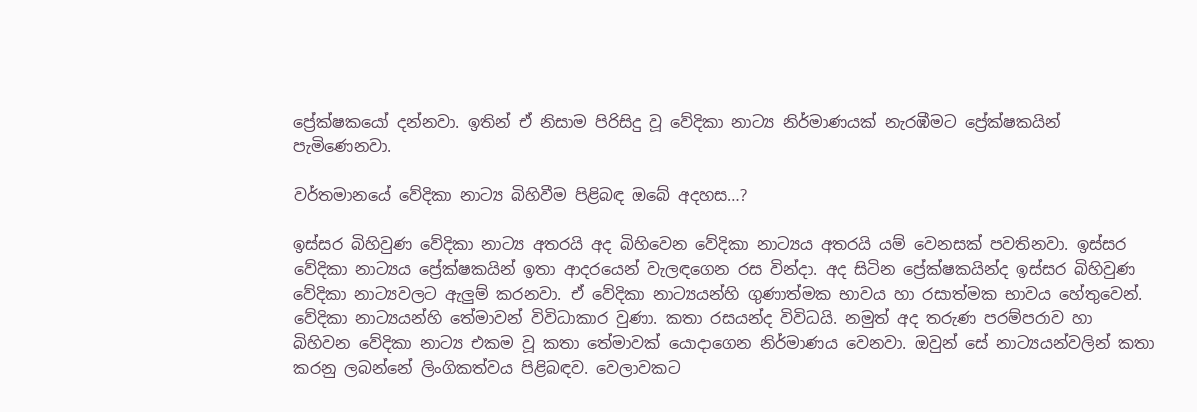ප්‍රේක්ෂකයෝ දන්නවා. ඉතින් ඒ නිසාම පිරිසිදු වූ වේදිකා නාට්‍ය නිර්මාණයක් නැරඹීමට ප්‍රේක්ෂකයින් පැමිණෙනවා.

වර්තමානයේ වේදිකා නාට්‍ය බිහිවීම පිළිබඳ ඔබේ අදහස…?

ඉස්සර බිහිවුණ වේදිකා නාට්‍ය අතරයි අද බිහිවෙන වේදිකා නාට්‍යය අතරයි යම් වෙනසක් පවතිනවා. ඉස්සර වේදිකා නාට්‍යය ප්‍රේක්ෂකයින් ඉතා ආදරයෙන් වැලඳගෙන රස වින්දා. අද සිටින ප්‍රේක්ෂකයින්ද ඉස්සර බිහිවුණ වේදිකා නාට්‍යවලට ඇලුම් කරනවා. ඒ වේදිකා නාට්‍යයන්හි ගුණාත්මක භාවය හා රසාත්මක භාවය හේතුවෙන්. වේදිකා නාට්‍යයන්හි තේමාවන් විවිධාකාර වුණා. කතා රසයන්ද විවිධයි. නමුත් අද තරුණ පරම්පරාව හා බිහිවන වේදිකා නාට්‍ය එකම වූ කතා තේමාවක් යොදාගෙන නිර්මාණය වෙනවා. ඔවුන් සේ නාට්‍යයන්වලින් කතා කරනු ලබන්නේ ලිංගිකත්වය පිළිබඳව. වෙලාවකට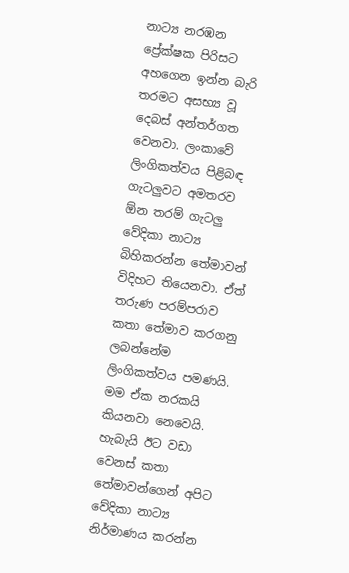නාට්‍ය නරඹන ප්‍රේක්ෂක පිරිසට අහගෙන ඉන්න බැරි තරමට අසභ්‍ය වූ දෙබස් අන්තර්ගත වෙනවා. ලංකාවේ ලිංගිකත්වය පිළිබඳ ගැටලුවට අමතරව ඕන තරම් ගැටලු වේදිකා නාට්‍ය බිහිකරන්න තේමාවන් විදිහට තියෙනවා. ඒත් තරුණ පරම්පරාව කතා තේමාව කරගනු ලබන්නේම ලිංගිකත්වය පමණයි. මම ඒක නරකයි කියනවා නෙවෙයි. හැබැයි ඊට වඩා වෙනස් කතා තේමාවන්ගෙන් අපිට වේදිකා නාට්‍ය නිර්මාණය කරන්න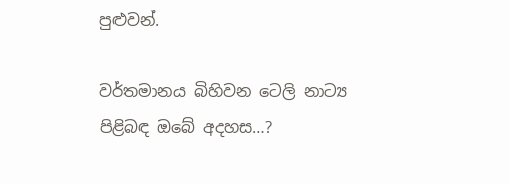පුළුවන්.

වර්තමානය බිහිවන ටෙලි නාට්‍ය පිළිබඳ ඔබේ අදහස…?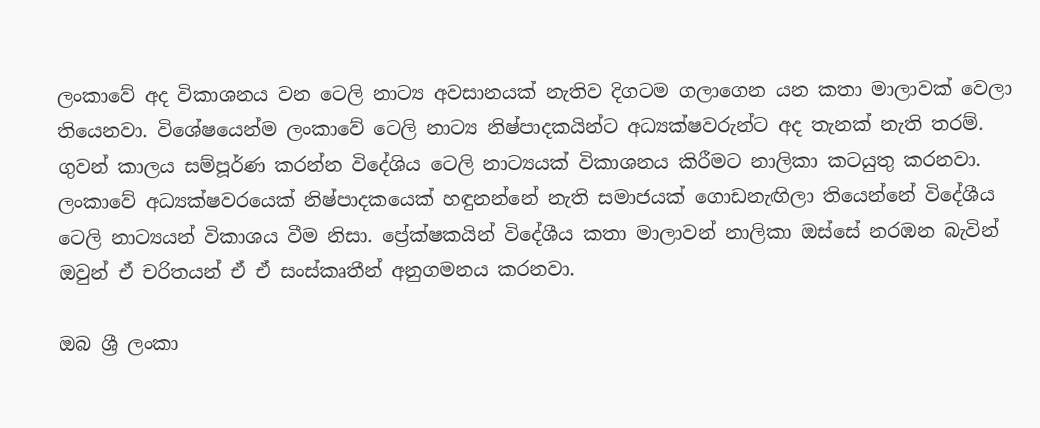ලංකාවේ අද විකාශනය වන ටෙලි නාට්‍ය අවසානයක් නැතිව දිගටම ගලාගෙන යන කතා මාලාවක් වෙලා තියෙනවා. විශේෂයෙන්ම ලංකාවේ ටෙලි නාට්‍ය නිෂ්පාදකයින්ට අධ්‍යක්ෂවරුන්ට අද තැනක් නැති තරම්. ගුවන් කාලය සම්පූර්ණ කරන්න විදේශිය ටෙලි නාට්‍යයක් විකාශනය කිරීමට නාලිකා කටයුතු කරනවා. ලංකාවේ අධ්‍යක්ෂවරයෙක් නිෂ්පාදකයෙක් හඳුනන්නේ නැති සමාජයක් ගොඩනැඟිලා තියෙන්නේ විදේශීය ටෙලි නාට්‍යයන් විකාශය වීම නිසා. ප්‍රේක්ෂකයින් විදේශීය කතා මාලාවන් නාලිකා ඔස්සේ නරඹන බැවින් ඔවුන් ඒ චරිතයන් ඒ ඒ සංස්කෘතීන් අනුගමනය කරනවා.

ඔබ ශ්‍රී ලංකා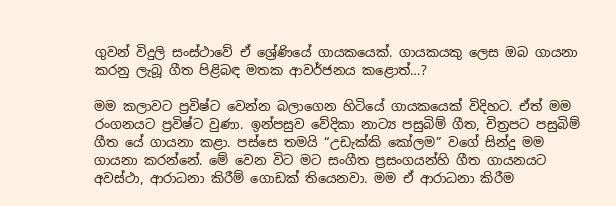ගුවන් විදුලි සංස්ථාවේ ඒ ශ්‍රේණියේ ගායකයෙක්. ගායකයකු ලෙස ඔබ ගායනා කරනු ලැබූ ගීත පිළිබඳ මතක ආවර්ජනය කළොත්…?

මම කලාවට ප්‍රවිෂ්ට වෙන්න බලාගෙන හිටියේ ගායකයෙක් විදිහට. ඒත් මම රංගනයට ප්‍රවිෂ්ට වුණා. ඉන්පසුව වේදිකා නාට්‍ය පසුබිම් ගීත, චිත්‍රපට පසුබිම් ගීත යේ ගායනා කළා. පස්සෙ තමයි “උඩැක්කි කෝලම” වගේ සින්දු මම ගායනා කරන්නේ. මේ වෙන විට මට සංගීත ප්‍රසංගයන්හි ගීත ගායනයට අවස්ථා, ආරාධනා කිරීම් ගොඩක් තියෙනවා. මම ඒ ආරාධනා කිරීම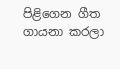පිළිගෙන ගීත ගායනා කරලා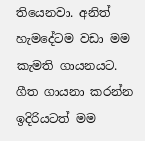තියෙනවා. අනිත් හැමදේටම වඩා මම කැමති ගායනයට. ගීත ගායනා කරන්න ඉදිරියටත් මම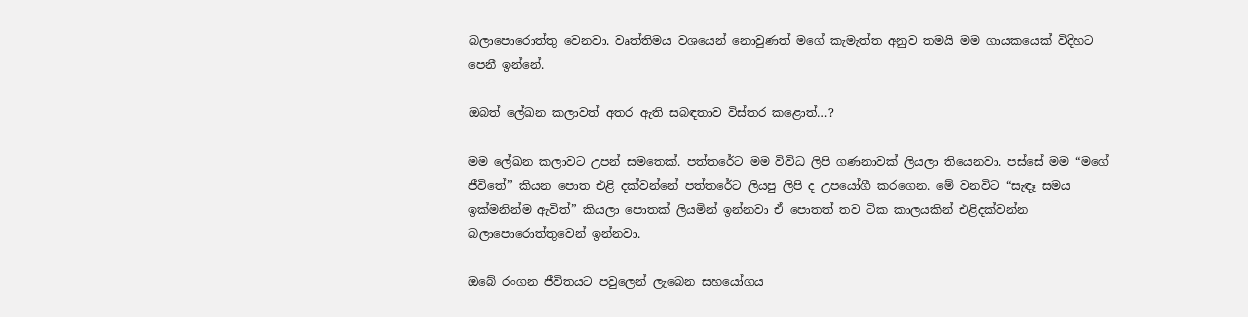බලාපොරොත්තු වෙනවා. වෘත්තිමය වශයෙන් නොවුණත් මගේ කැමැත්ත අනුව තමයි මම ගායකයෙක් විදිහට පෙනී ඉන්නේ.

ඔබත් ලේඛන කලාවත් අතර ඇති සබඳතාව විස්තර කළොත්…?

මම ලේඛන කලාවට උපන් සමතෙක්. පත්තරේට මම විවිධ ලිපි ගණනාවක් ලියලා තියෙනවා. පස්සේ මම “මගේ ජීවිතේ” කියන පොත එළි දක්වන්නේ පත්තරේට ලියපු ලිපි ද උපයෝගී කරගෙන. මේ වනවිට “සැඳෑ සමය ඉක්මනින්ම ඇවිත්” කියලා පොතක් ලියමින් ඉන්නවා ඒ පොතත් තව ටික කාලයකින් එළිදක්වන්න බලාපොරොත්තුවෙන් ඉන්නවා.

ඔබේ රංගන ජීවිතයට පවුලෙන් ලැබෙන සහයෝගය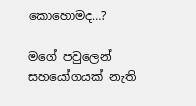කොහොමද…?

මගේ පවුලෙන් සහයෝගයක් නැති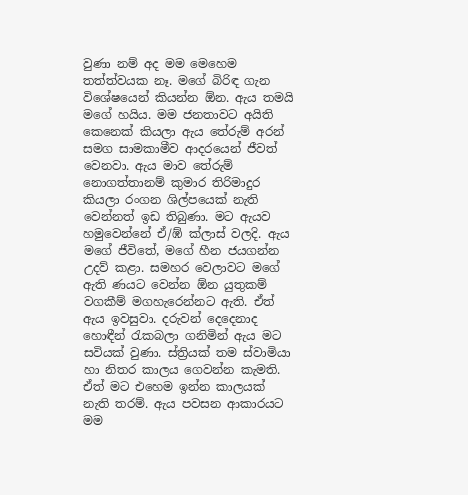වුණා නම් අද මම මෙහෙම තත්ත්වයක නෑ. මගේ බිරිඳ ගැන විශේෂයෙන් කියන්න ඕන. ඇය තමයි මගේ හයිය. මම ජනතාවට අයිති කෙනෙක් කියලා ඇය තේරුම් අරන් සමග සාමකාමීව ආදරයෙන් ජීවත් වෙනවා. ඇය මාව තේරුම් නොගත්තානම් කුමාර තිරිමාදුර කියලා රංගන ශිල්පයෙක් නැති වෙන්නත් ඉඩ තිබුණා. මට ඇයව හමුවෙන්නේ ඒ/ඹ් ක්ලාස් වලදි. ඇය මගේ ජීවිතේ, මගේ හීන ජයගන්න උදව් කළා. සමහර වෙලාවට මගේ ඇති ණයට වෙන්න ඕන යුතුකම් වගකීම් මගහැරෙන්නට ඇති. ඒත් ඇය ඉවසුවා. දරුවන් දෙදෙනාද හොඳීන් රැකබලා ගනිමින් ඇය මට සවියක් වුණා. ස්ත්‍රියක් තම ස්වාමියා හා නිතර කාලය ගෙවන්න කැමති. ඒත් මට එහෙම ඉන්න කාලයක් නැති තරම්. ඇය පවසන ආකාරයට මම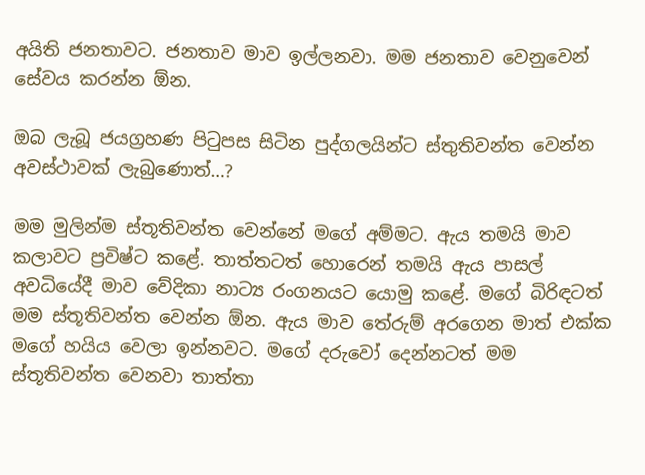අයිති ජනතාවට. ජනතාව මාව ඉල්ලනවා. මම ජනතාව වෙනුවෙන් සේවය කරන්න ඕන.

ඔබ ලැබූ ජයග්‍රහණ පිටුපස සිටින පුද්ගලයින්ට ස්තුතිවන්ත වෙන්න අවස්ථාවක් ලැබුණොත්…?

මම මුලින්ම ස්තූතිවන්ත වෙන්නේ මගේ අම්මට. ඇය තමයි මාව කලාවට ප්‍රවිෂ්ට කළේ. තාත්තටත් හොරෙන් තමයි ඇය පාසල් අවධියේදී මාව වේදිකා නාට්‍ය රංගනයට යොමු කළේ. මගේ බිරිඳටත් මම ස්තූතිවන්ත වෙන්න ඕන. ඇය මාව තේරුම් අරගෙන මාත් එක්ක මගේ හයිය වෙලා ඉන්නවට. මගේ දරුවෝ දෙන්නටත් මම ස්තූතිවන්ත වෙනවා තාත්තා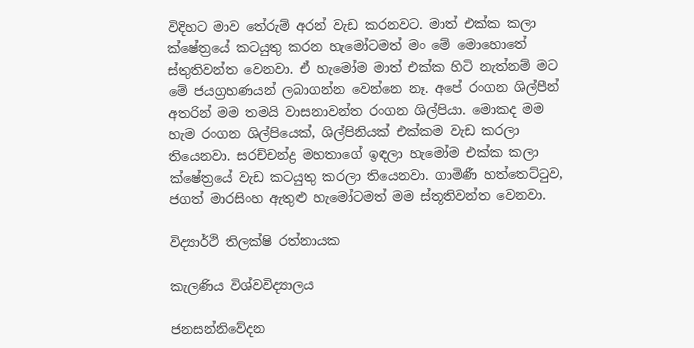විදිහට මාව තේරුම් අරන් වැඩ කරනවට. මාත් එක්ක කලා ක්ෂේත්‍රයේ කටයුතු කරන හැමෝටමත් මං මේ මොහොතේ ස්තුතිවන්ත වෙනවා. ඒ හැමෝම මාත් එක්ක හිටි නැත්නම් මට මේ ජයග්‍රහණයන් ලබාගන්න වෙන්නෙ නෑ. අපේ රංගන ශිල්පීන් අතරින් මම තමයි වාසනාවන්ත රංගන ශිල්පියා. මොකද මම හැම රංගන ශිල්පියෙක්, ශිල්පිනියක් එක්කම වැඩ කරලා තියෙනවා. සරච්චන්ද්‍ර මහතාගේ ඉඳලා හැමෝම එක්ක කලා ක්ෂේත්‍රයේ වැඩ කටයුතු කරලා තියෙනවා. ගාමිණී හත්තෙට්ටුව, ජගත් මාරසිංහ ඇතුළු හැමෝටමත් මම ස්තූතිවන්ත වෙනවා.

විද්‍යාර්ථි තිලක්ෂි රත්නායක

කැලණිය විශ්වවිද්‍යාලය

ජනසන්නිවේදන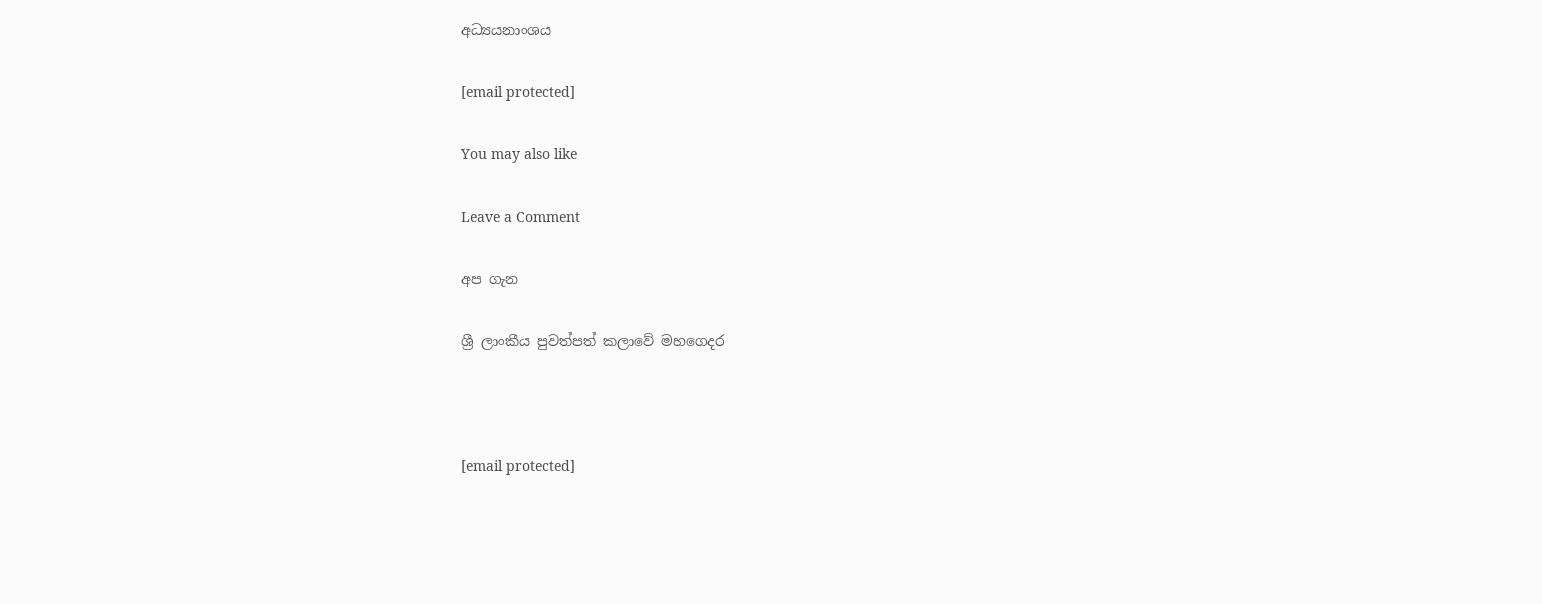අධ්‍යයනාංශය

[email protected]

You may also like

Leave a Comment

අප ගැන

ශ්‍රී ලාංකීය පුවත්පත් කලාවේ මහගෙදර



[email protected]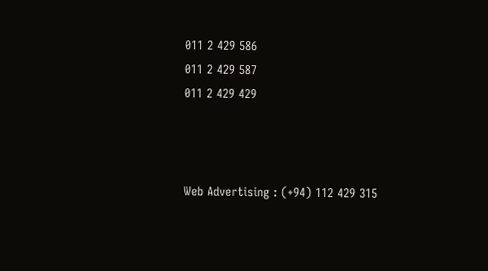011 2 429 586
011 2 429 587
011 2 429 429



Web Advertising : (+94) 112 429 315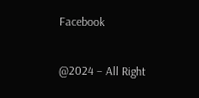Facebook

@2024 – All Right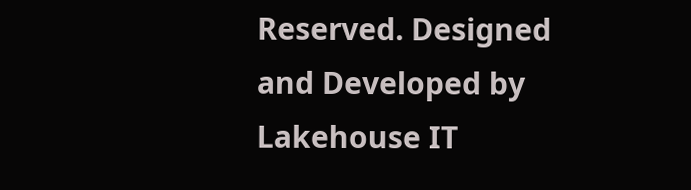Reserved. Designed and Developed by Lakehouse IT